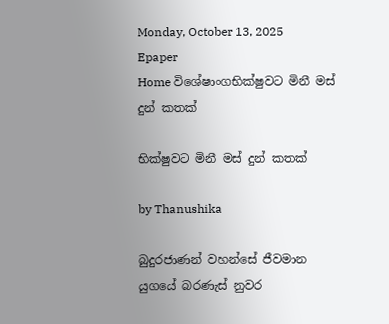Monday, October 13, 2025
Epaper
Home විශේෂාංගභික්ෂුවට මිනී මස් දුන් කතක්

භික්ෂුවට මිනී මස් දුන් කතක්

by Thanushika

බුදුරජාණන් වහන්සේ ජීවමාන යුගයේ බරණැස් නුවර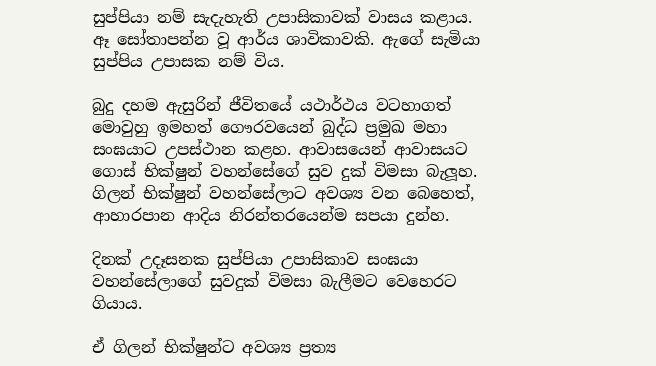සුප්පියා නම් සැදැහැති උපාසිකාවක් වාසය කළාය. ඈ සෝතාපන්න වූ ආර්ය ශාවිකාවකි. ඇගේ සැමියා සුප්පිය උපාසක නම් විය.

බුදු දහම ඇසුරින් ජීවිතයේ යථාර්ථය වටහාගත් මොවුහු ඉමහත් ගෞරවයෙන් බුද්ධ ප්‍රමුඛ මහා සංඝයාට උපස්ථාන කළහ. ආවාසයෙන් ආවාසයට ගොස් භික්ෂුන් වහන්සේගේ සුව දුක් විමසා බැලූහ. ගිලන් භික්ෂුන් වහන්සේලාට අවශ්‍ය වන බෙහෙත්, ආහාරපාන ආදිය නිරන්තරයෙන්ම සපයා දුන්හ.

දිනක් උදෑසනක සුප්පියා උපාසිකාව සංඝයා වහන්සේලාගේ සුවදුක් විමසා බැලීමට වෙහෙරට ගියාය.

ඒ ගිලන් භික්ෂුන්ට අවශ්‍ය ප්‍රත්‍ය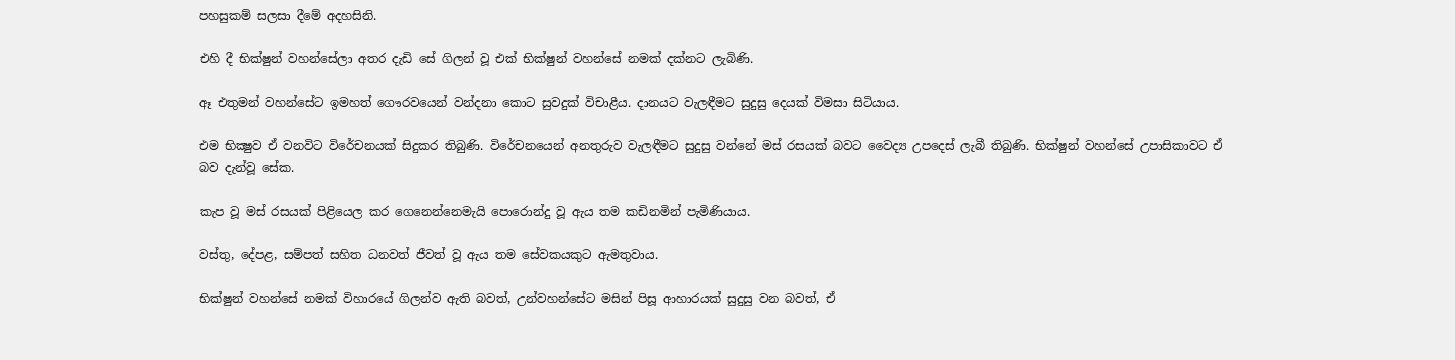පහසුකම් සලසා දීමේ අදහසිනි.

එහි දී භික්ෂුන් වහන්සේලා අතර දැඩි සේ ගිලන් වූ එක් භික්ෂුන් වහන්සේ නමක් දක්නට ලැබිණි.

ඈ එතුමන් වහන්සේට ඉමහත් ගෞරවයෙන් වන්දනා කොට සුවදුක් විචාළීය. දානයට වැලඳීමට සුදුසු දෙයක් විමසා සිටියාය.

එම භික්‍ෂුව ඒ වනවිට විරේචනයක් සිදුකර තිබුණි. විරේචනයෙන් අනතුරුව වැලඳීමට සුදුසු වන්නේ මස් රසයක් බවට වෛද්‍ය උපදෙස් ලැබී තිබුණි. භික්ෂුන් වහන්සේ උපාසිකාවට ඒ බව දැන්වූ සේක.

කැප වූ මස්‍ රසයක් පිළියෙල කර ගෙනෙන්නෙමැයි පොරොන්දු වූ ඇය තම කඩිනමින් පැමිණියාය.

වස්තු, දේපළ, සම්පත් සහිත ධනවත් ජීවත් වූ ඇය තම සේවකයකුට ඇමතුවාය.

භික්ෂුන් වහන්සේ නමක් විහාරයේ ගිලන්ව ඇති බවත්, උන්වහන්සේට මසින් පිසූ ආහාරයක් ‍සුදුසු වන බවත්, ඒ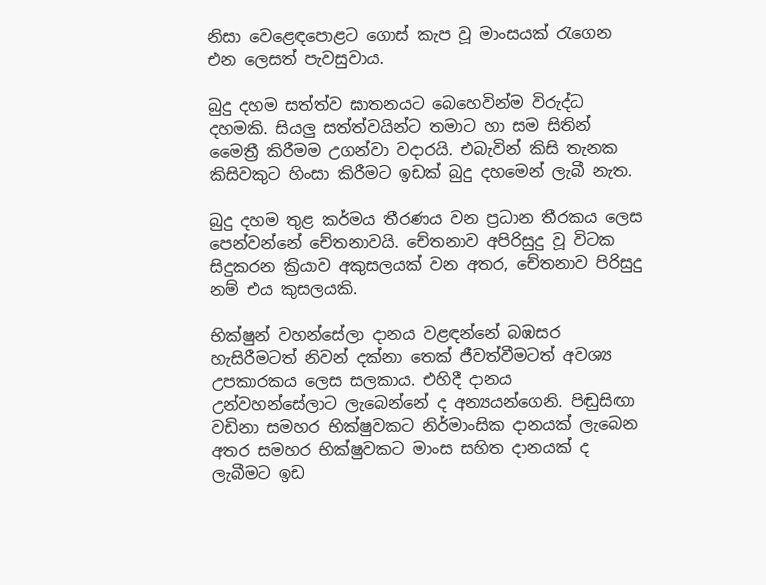නිසා වෙ‍ළෙ‍ඳපොළට ගොස් කැප වූ මාංසයක් රැගෙන එන ලෙසත් පැවසුවාය.

බුදු දහම සත්ත්ව ඝාතනයට බෙහෙවින්ම විරුද්ධ දහමකි. සියලු සත්ත්වයින්ට තමාට හා සම සිතින් මෛත්‍රී කිරීමම උගන්වා වදාරයි. එබැවින් කිසි තැනක කිසිවකුට හිංසා කිරීමට ඉඩක් බුදු දහමෙන් ලැබී නැත.

බුදු දහම තුළ කර්මය තීරණය වන ප්‍රධාන තීරකය ලෙස පෙන්වන්නේ චේතනාවයි. චේතනාව අපිරිසුදු වූ විටක සිදුකරන ක්‍රියාව අකුසලයක් වන අතර, චේතනාව පිරිසුදු නම් එය කුසලයකි.

භික්ෂුන් වහන්සේලා දානය වළඳන්නේ බඹසර හැසිරීමටත් නිවන් දක්නා තෙක් ජීවත්වීමටත් අවශ්‍ය උපකාරකය ලෙස සලකාය. එහිදී දානය උන්වහන්සේලාට ලැබෙන්නේ ද අන්‍යයන්ගෙනි. පිඬුසිඟා වඩිනා සමහර භික්ෂුවකට නිර්මාංසික දානයක් ලැබෙන අතර සමහර භික්ෂුවකට මාංස සහිත දානයක් ද ලැබීමට ඉඩ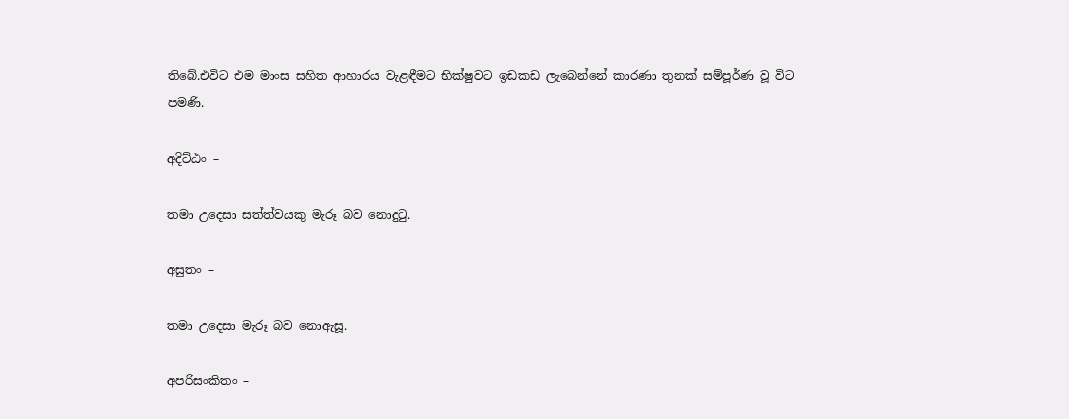තිබේ.එවිට එම මාංස සහිත ආහාරය වැළඳීමට භික්ෂුවට ඉඩකඩ ලැබෙන්නේ කාරණා තුනක් සම්පූර්ණ වූ විට පමණි.

අදිට්ඨං –

තමා උදෙසා සත්ත්වයකු මැරූ බව නොදුටු.

අසුතං –

තමා උදෙසා මැරූ බව නොඇසූ.

අපරිසංකිතං –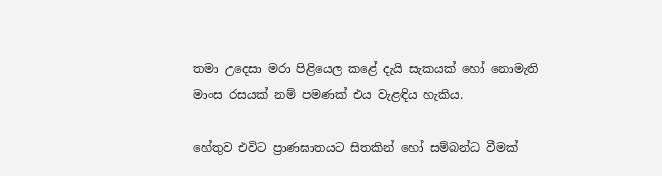තමා උදෙසා මරා පිළියෙල කළේ දැයි සැකයක් හෝ නොමැති මාංස රසයක් නම් පමණක් එය වැළඳිය හැකිය.

හේතුව එවිට ප්‍රාණඝාතයට සිතකින් හෝ සම්බන්ධ වීමක්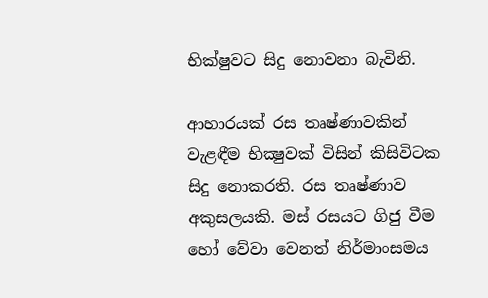භික්ෂුවට සිදු නොවනා බැවිනි.

ආහාරයක් රස තෘෂ්ණාවකින් වැළඳීම භික්‍ෂුවක් විසින් කිසිවිටක සිදු නොකරති. රස තෘෂ්ණාව අකුසලයකි. මස් රසයට ගිජු වීම හෝ වේවා වෙනත් නිර්මාංසමය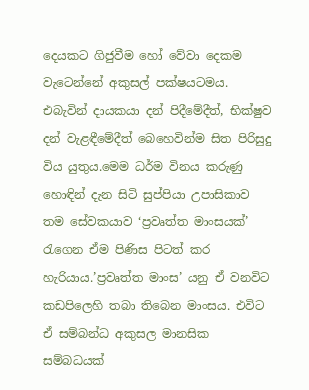දෙයකට ගිජුවීම හෝ වේවා දෙකම වැටෙන්නේ අකුසල් පක්ෂයටමය. එබැවින් දායකයා දන් පිදීමේදීත්, භික්ෂුව දන් වැළඳීමේදීත් බෙහෙවින්ම සිත පිරිසුදු විය යුතුය.මෙම ධර්ම විනය කරුණු හොඳින් දැන සිටි සුප්පියා උපාසිකාව තම සේවකයාව ‘ප්‍රවෘත්ත මාංසයක්’ රැගෙන ඒම පිණිස පිටත් කර හැරියාය.’ප්‍රවෘත්ත මාංස’ යනු ඒ වනවිට කඩපිලෙහි තබා තිබෙන මාංසය. එවිට ඒ සම්බන්ධ අකුසල මානසික සම්බධයක්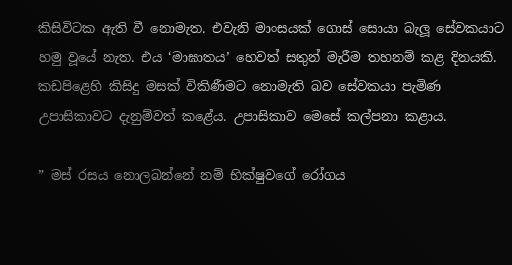කිසිවිටක ඇති වී නොමැත. එවැනි මාංසයක් ගොස් සොයා බැලූ සේවකයාට හමු වූයේ නැත. එය ‘මාඝාතය’ හෙවත් සතුන් මැරීම තහනම් කළ දිනයකි. කඩපිළෙහි කිසිදු මසක් විකිණීමට නොමැති බව සේවකයා පැමිණ උපාසිකාවට දැනුම්වත් කළේය. උපාසිකාව මෙසේ කල්පනා කළාය.

” මස් රසය නොලබන්නේ නම් භික්ෂුවගේ රෝගය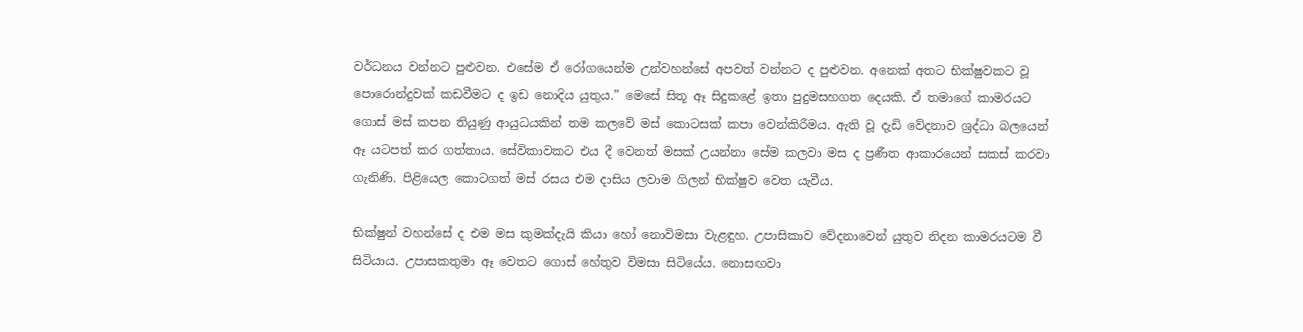වර්ධනය වන්නට පුළුවන. එසේම ඒ රෝගයෙන්ම උන්වහන්සේ අපවත් වන්නට ද පුළුවන. අනෙක් අතට භික්ෂුවකට වූ පොරොන්දුවක් කඩවීමට ද ඉඩ නොදිය යුතුය.” මෙසේ සිතූ ඈ සිදුකළේ ඉතා පුදුමසහගත දෙයකි. ඒ තමාගේ කාමරයට ගොස් මස් කපන තියුණු ආයුධයකින් තම කලවේ මස් කොටසක් කපා වෙන්කිරීමය. ඇති වූ දැඩි වේදනාව ශ්‍රද්ධා බලයෙන් ඈ යටපත් කර ගත්තාය. සේවිකාවකට එය දී වෙනත් මසක් උයන්නා සේම කලවා මස ද ප්‍රණීත ආකාරයෙන් සකස් කරවා ගැනිණි. පිළියෙල කොටගත් මස් රසය එම දාසිය ලවාම ගිලන් භික්ෂුව වෙත යැවීය.

භික්ෂුන් වහන්සේ ද එම මස කුමක්දැයි කියා හෝ නොවිමසා වැළඳුහ. උපාසිකාව වේදනාවෙන් යුතුව නිදන කාමරයටම වී සිටියාය. උපාසකතුමා ඈ වෙතට ගොස් හේතුව විමසා සිටියේය. නොසඟවා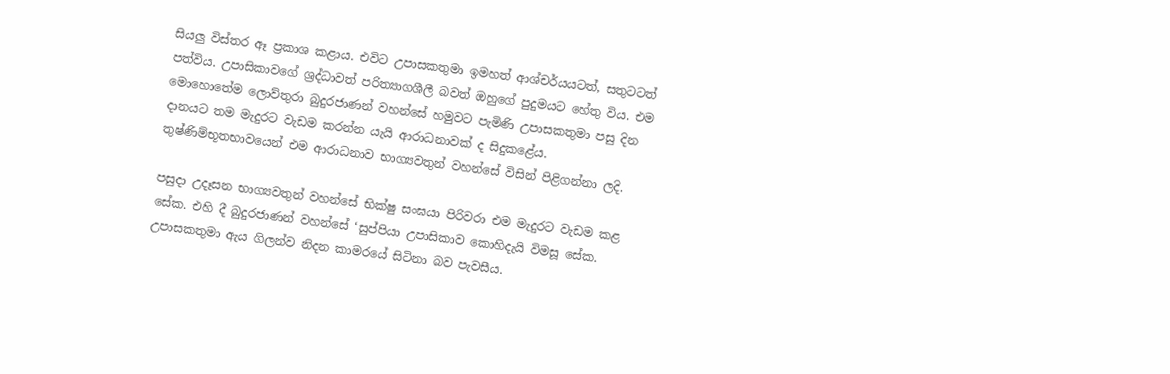සියලු විස්තර ඈ ප්‍රකාශ කළාය. එවිට උපාසකතුමා ඉමහත් ආශ්චර්යයටත්, සතුටටත් පත්විය. උපාසිකාවගේ ශ්‍රද්ධාවත් පරිත්‍යාගශීලී බවත් ඔහුගේ පුදුමයට හේතු විය. එම මොහොතේම ලොව්තුරා බුදුරජාණන් වහන්සේ හමුවට පැමිණි උපාසකතුමා පසු දින දානයට තම මැදුරට වැඩම කරන්න යැයි ආරාධනාවක් ද සිදුකළේය. තුෂ්ණිම්භූතභාවයෙන් එම ආරාධනාව භාග්‍යවතුන් වහන්සේ විසින් පිළිගන්නා ලදි.

පසුදා උදෑසන භාග්‍යවතුන් වහන්සේ භික්ෂු සංඝයා පිරිවරා එම මැදුරට වැඩම කළ සේක. එහි දී බුදුරජාණන් වහන්සේ ‘සුප්පියා උපාසිකාව කොහිදැයි විමසූ සේක. උපාසකතුමා ඇය ගිලන්ව නිදන කාමරයේ සිටිනා බව පැවසීය.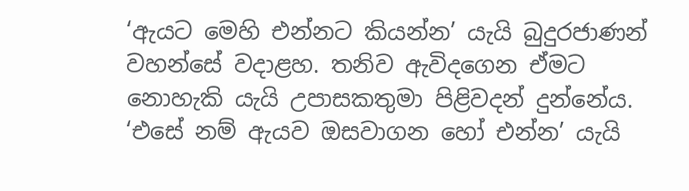‘ඇයට මෙහි එන්නට කියන්න’ යැයි බුදුරජාණන් වහන්සේ වදාළහ. තනිව ඇවිදගෙන ඒමට නොහැකි යැයි උපාසකතුමා පිළිවදන් දුන්නේය. ‘එසේ නම් ඇයව ඔසවාගන හෝ එන්න’ යැයි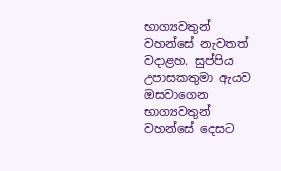භාග්‍යවතුන් වහන්සේ නැවතත් වදාළහ. සුප්පිය උපාසකතුමා ඇයව ඔසවාගෙන භාග්‍යවතුන් වහන්සේ දෙසට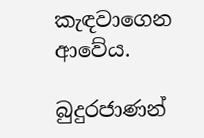කැඳවාගෙන ආවේය.

බුදුරජාණන්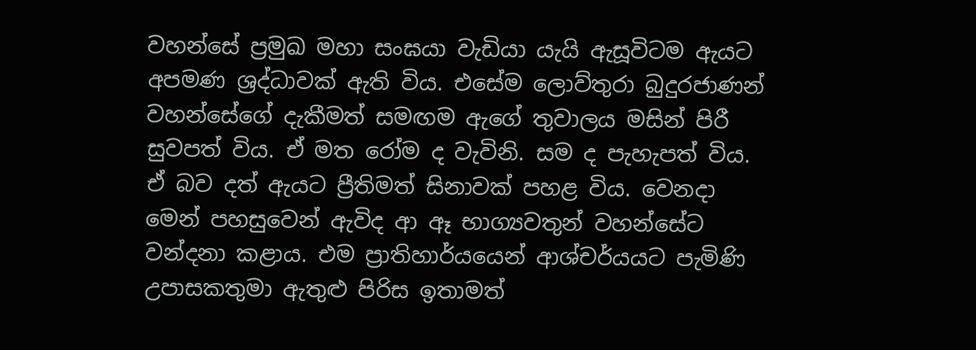වහන්සේ ප්‍රමුඛ මහා සංඝයා වැඩියා යැයි ඇසූවිටම ඇයට අපමණ ශ්‍රද්ධාවක් ඇති විය. එසේම ලොව්තුරා බුදුරජාණන් වහන්සේගේ දැකීමත් සමඟම ඇගේ තුවාලය මසින් පිරී සුවපත් විය. ඒ මත රෝම ද වැවිනි. සම ද පැහැපත් විය. ඒ බව දත් ඇයට ප්‍රීතිමත් සිනාවක් පහළ විය. වෙනදා මෙන් පහසුවෙන් ඇවිද ආ ඈ භාග්‍යවතුන් වහන්සේට වන්දනා කළාය. එම ප්‍රාතිහාර්යයෙන් ආශ්චර්යයට පැමිණි උපාසකතුමා ඇතුළු පිරිස ඉතාමත්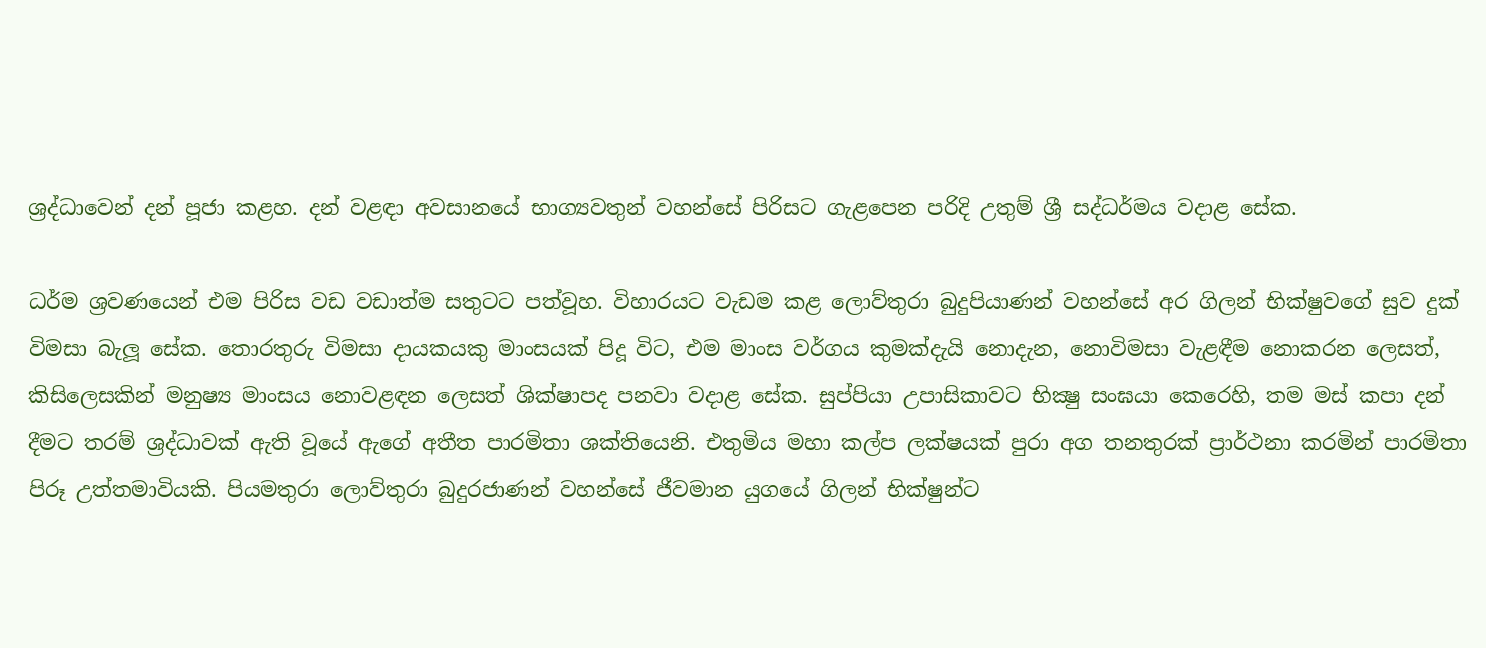ශ්‍රද්ධාවෙන් දන් පූජා කළහ. දන් වළඳා අවසානයේ භාග්‍යවතුන් වහන්සේ පිරිසට ගැළපෙන පරිදි උතුම් ශ්‍රී සද්ධර්මය වදාළ සේක.

ධර්ම ශ්‍රවණයෙන් එම පිරිස වඩ වඩාත්ම සතුටට පත්වූහ. විහාරයට වැඩම කළ ලොව්තුරා බුදුපියාණන් වහන්සේ අර ගිලන් භික්ෂුවගේ සුව දුක් විමසා බැලූ සේක. තොරතුරු විමසා දායකයකු මාංසයක් පිදූ විට, එම මාංස වර්ගය කුමක්දැයි නොදැන, නොවිමසා වැළඳීම නොකරන ලෙසත්, කිසිලෙසකින් මනුෂ්‍ය මාංසය නොවළඳන ලෙසත් ශික්ෂාපද පනවා වදාළ සේක. සුප්පියා උපාසිකාවට භික්‍ෂු සංඝයා කෙරෙහි, තම මස් කපා දන් දීමට තරම් ශ්‍රද්ධාවක් ඇති වූයේ ඇගේ අතීත පාරමිතා ශක්තියෙනි. එතුමිය මහා කල්ප ලක්ෂයක් පුරා අග තනතුරක් ප්‍රාර්ථනා කරමින් පාරමිතා පිරූ උත්තමාවියකි. පියමතුරා ලොව්තුරා බුදුරජාණන් වහන්සේ ජීවමාන යුගයේ ගිලන් භික්ෂුන්ට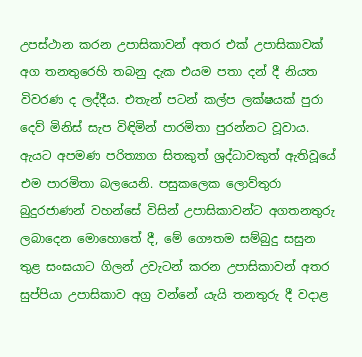උපස්ථාන කරන උපාසිකාවන් අතර එක් උපාසිකාවක් අග තනතුරෙහි තබනු දැක එයම පතා දන් දී නියත විවරණ ද ලද්දීය. එතැන් පටන් කල්ප ලක්ෂයක් පුරා දෙව් මිනිස් සැප විඳිමින් පාරමිතා පුරන්නට වූවාය. ඇයට අපමණ පරිත්‍යාග සිතකුත් ශ්‍රද්ධාවකුත් ඇතිවූයේ එම පාරමිතා බලයෙනි. පසුකලෙක ලොව්තුරා බුදුරජාණන් වහන්සේ විසින් උපාසිකාවන්ට අගතනතුරු ලබාදෙන මොහොතේ දී, මේ ගෞතම සම්බුදු සසුන තුළ සංඝයාට ගිලන් උවැටන් කරන උපාසිකාවන් අතර සුප්පියා උපාසිකාව අග්‍ර වන්නේ යැයි තනතුරු දී වදාළ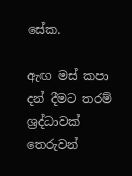සේක.

ඇඟ මස් කපා දන් දීමට තරම් ශ්‍රද්ධාවක් තෙරුවන්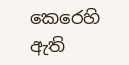කෙරෙහි ඇති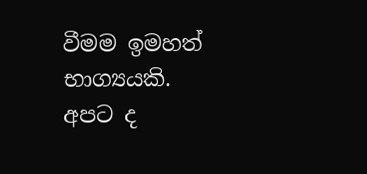වීමම ඉමහත් භාග්‍යයකි. අපට ද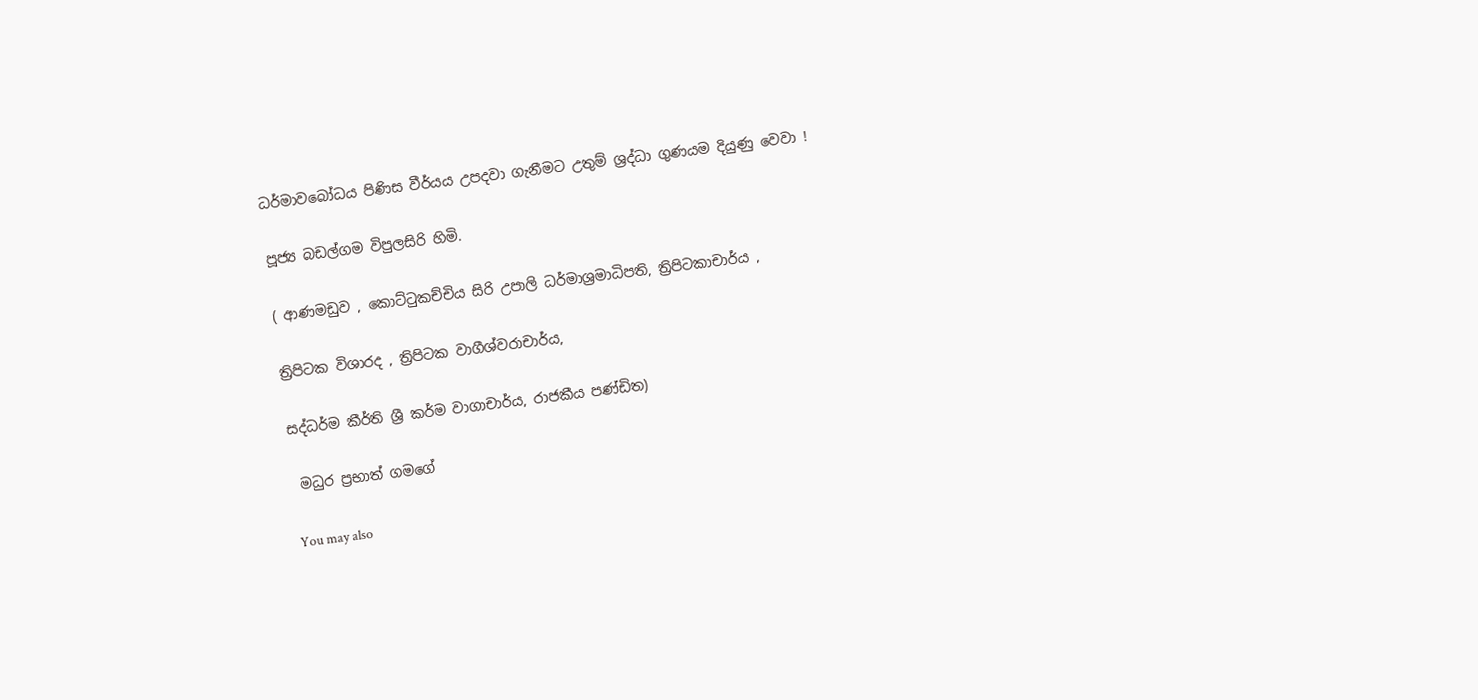ධර්මාවබෝධය පිණිස වීර්යය උපදවා ගැනීමට උතුම් ශ්‍රද්ධා ගුණයම දියුණු වෙවා !

පූජ්‍ය බඩල්ගම විපුලසිරි හිමි.

( ආණමඩුව , කොට්ටුකච්චිය සිරි උපාලි ධර්මාශ්‍රමාධිපති, ත්‍රිපිටකාචාර්ය ,

ත්‍රිපිටක විශාරද , ත්‍රිපිටක වාගීශ්වරාචාර්ය,

සද්ධර්ම කීර්ති ශ්‍රී කර්ම වාගාචාර්ය, රාජකීය පණ්ඩිත)

 මධුර ප්‍රභාත් ගමගේ

You may also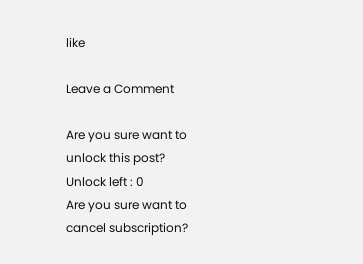like

Leave a Comment

Are you sure want to unlock this post?
Unlock left : 0
Are you sure want to cancel subscription?